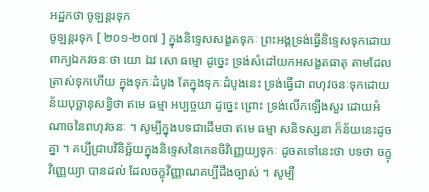អដ្ឋកថា ចូឡន្តរទុក
ចូឡន្តរទុក [ ២០១-២០៧ ] ក្នុងនិទ្ទេសសង្ខតទុកៈ ព្រះអង្គទ្រង់ធ្វើនិទ្ទេសទុកដោយ ពាក្យឯកវចនៈថា យោ ឯវ សោ ធម្មោ ដូច្នេះ ទ្រង់សំដៅយកអសង្ខតធាតុ តាមដែលត្រាស់ទុកហើយ ក្នុងទុកៈដំបូង តែក្នុងទុកៈដំបូងនេះ ទ្រង់ធ្វើជា ពហុវចនៈទុកដោយន័យបុច្ឆានុសន្ធិថា ឥមេ ធម្មា អប្បច្ចយា ដូច្នេះ ព្រោះ ទ្រង់លើកឡើងសួរ ដោយអំណាចនៃពហុវចនៈ ។ សូម្បីក្នុងបទជាដើមថា ឥមេ ធម្មា សនិទស្សនា ក៏ន័យនេះដូចគ្នា ។ គប្បីជ្រាបវិនិច្ឆ័យក្នុងនិទ្ទេសនៃកេនចិវិញ្ញេយ្យទុកៈ ដូចតទៅនេះថា បទថា ចក្ខុវិញ្ញេយ្យា បានដល់ ដែលចក្ខុវិញ្ញាណគប្បីដឹងច្បាស់ ។ សូម្បី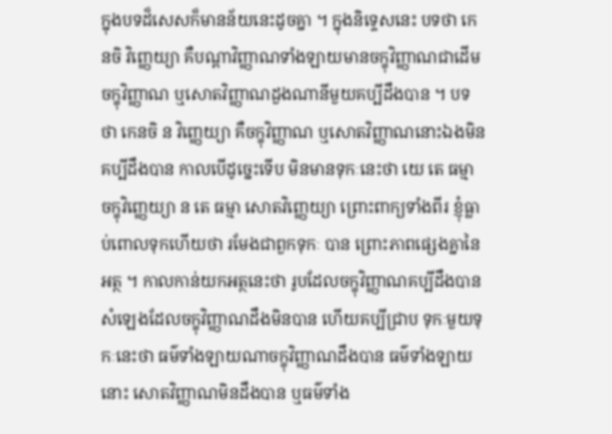ក្នុងបទដ៏សេសក៏មានន័យនេះដូចគ្នា ។ ក្នុងនិទ្ទេសនេះ បទថា កេនចិ វិញ្ញេយ្យា គឺបណ្តាវិញ្ញាណទាំងឡាយមានចក្ខុវិញ្ញាណជាដើម ចក្ខុវិញ្ញាណ ឬសោតវិញ្ញាណដួងណានីមួយគប្បីដឹងបាន ។ បទថា កេនចិ ន វិញ្ញេយ្យា គឺចក្ខុវិញ្ញាណ ឬសោតវិញ្ញាណនោះឯងមិនគប្បីដឹងបាន កាលបើដូច្នេះទើប មិនមានទុកៈនេះថា យេ តេ ធម្មា ចក្ខុវិញ្ញេយ្យា ន តេ ធម្មា សោតវិញ្ញេយ្យា ព្រោះពាក្យទាំងពីរ ខ្ញុំធ្លាប់ពោលទុកហើយថា រមែងជាពួកទុកៈ បាន ព្រោះភាពផ្សេងគ្នានៃអត្ថ ។ កាលកាន់យកអត្ថនេះថា រូបដែលចក្ខុវិញ្ញាណគប្បីដឹងបាន សំឡេងដែលចក្ខុវិញ្ញាណដឹងមិនបាន ហើយគប្បីជ្រាប ទុកៈមួយទុកៈនេះថា ធម៌ទាំងឡាយណាចក្ខុវិញ្ញាណដឹងបាន ធម៌ទាំងឡាយ នោះ សោតវិញ្ញាណមិនដឹងបាន ឬធម៌ទាំង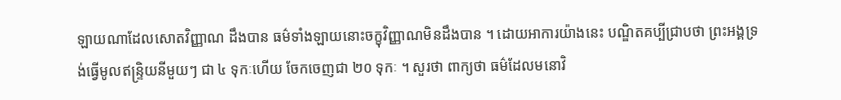ឡាយណាដែលសោតវិញ្ញាណ ដឹងបាន ធម៌ទាំងឡាយនោះចក្ខុវិញ្ញាណមិនដឹងបាន ។ ដោយអាការយ៉ាងនេះ បណ្ឌិតគប្បីជ្រាបថា ព្រះអង្គទ្រង់ធ្វើមូលឥន្ទ្រិយនីមួយៗ ជា ៤ ទុកៈហើយ ចែកចេញជា ២០ ទុកៈ ។ សួរថា ពាក្យថា ធម៌ដែលមនោវិ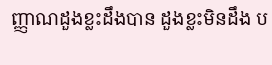ញ្ញាណដួងខ្លះដឹងបាន ដួងខ្លះមិនដឹង ប